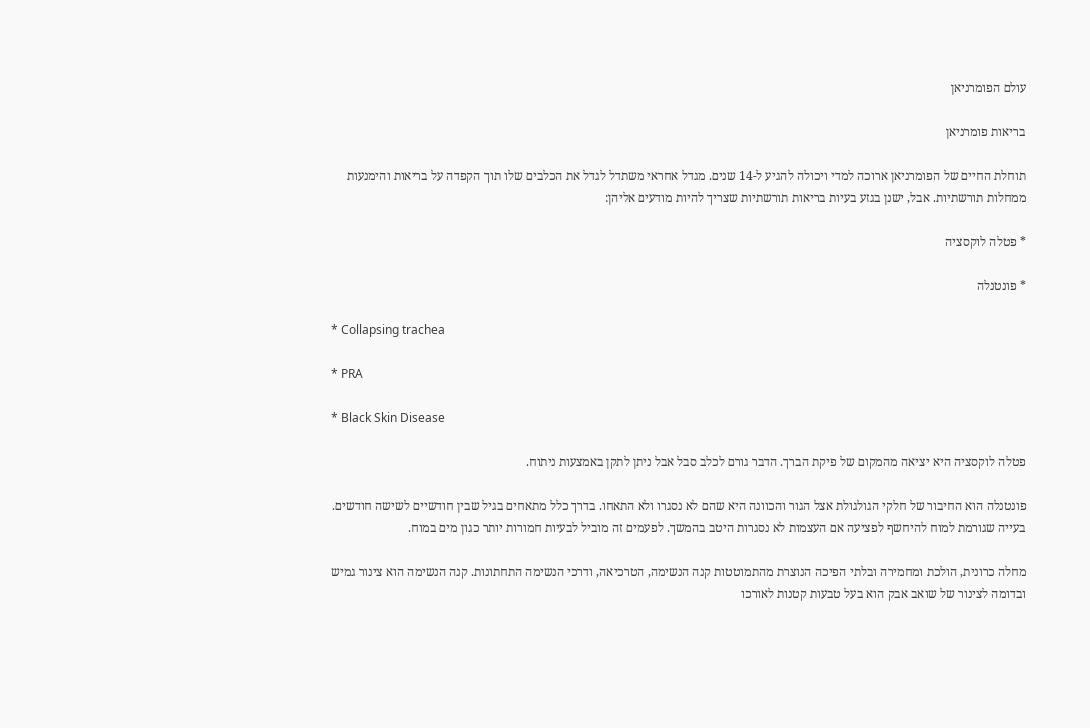עולם הפומרניאן

בריאות פומרניאן

תוחלת החיים של הפומרניאן ארוכה למדי ויכולה להגיע ל-14 שנים. מגדל אחראי משתדל לגדל את הכלבים שלו תוך הקפדה על בריאות והימנעות ממחלות תורשתיות. אבל, ישנן בגזע בעיות בריאות תורשתיות שצריך להיות מודעים אליהן:

* פטלה לוקסציה

* פונטנלה

* Collapsing trachea

* PRA

* Black Skin Disease

פטלה לוקסציה היא יציאה מהמקום של פיקת הברך. הדבר גורם לכלב סבל אבל ניתן לתקן באמצעות ניתוח.

פונטנלה הוא החיבור של חלקי הגולגולת אצל הגור והכוונה היא שהם לא נסגרו ולא התאחו. בדרך כלל מתאחים בגיל שבין חודשיים לשישה חודשים. בעייה שגורמת למוח להיחשף לפציעה אם העצמות לא נסגרות היטב בהמשך. לפעמים זה מוביל לבעיות חמורות יותר כגון מים במוח.

מחלה כרונית, הולכת ומחמירה ובלתי הפיכה הנוצרת מהתמוטטות קנה הנשימה, הטרכיאה, ודרכי הנשימה התחתונות. קנה הנשימה הוא צינור גמיש ובדומה לצינור של שואב אבק הוא בעל טבעות קטנות לאורכו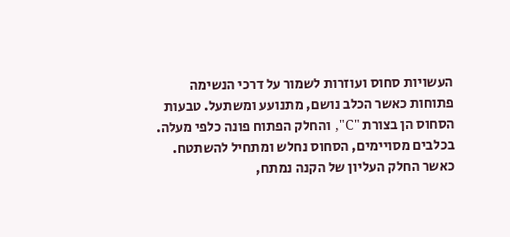העשויות סחוס ועוזרות לשמור על דרכי הנשימה פתוחות כאשר הכלב נושם, מתנועע ומשתעל. טבעות הסחוס הן בצורת "C", והחלק הפתוח פונה כלפי מעלה. בכלבים מסויימים, הסחוס נחלש ומתחיל להשתטח. כאשר החלק העליון של הקנה נמתח,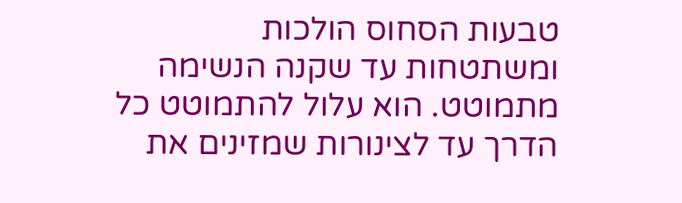טבעות הסחוס הולכות ומשתטחות עד שקנה הנשימה מתמוטט. הוא עלול להתמוטט כל הדרך עד לצינורות שמזינים את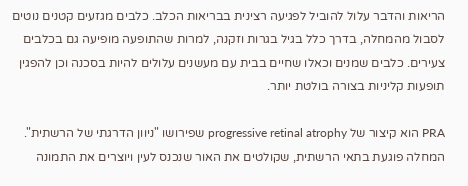הריאות והדבר עלול להוביל לפגיעה רצינית בבריאות הכלב. כלבים מגזעים קטנים נוטים לסבול מהמחלה, בדרך כלל בגיל בגרות וזקנה, למרות שהתופעה מופיעה גם בכלבים צעירים. כלבים שמנים וכאלו שחיים בבית עם מעשנים עלולים להיות בסכנה וכן להפגין תופעות קליניות בצורה בולטת יותר.

PRA הוא קיצור של progressive retinal atrophy שפירושו "ניוון הדרגתי של הרשתית". המחלה פוגעת בתאי הרשתית, שקולטים את האור שנכנס לעין ויוצרים את התמונה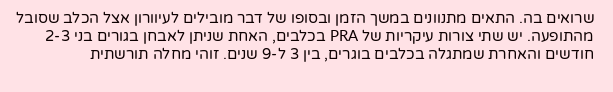שרואים בה. התאים מתנוונים במשך הזמן ובסופו של דבר מובילים לעיוורון אצל הכלב שסובל מהתופעה. יש שתי צורות עיקריות של PRA בכלבים, האחת שניתן לאבחן בגורים בני 2-3 חודשים והאחרת שמתגלה בכלבים בוגרים, בין 3 ל-9 שנים. זוהי מחלה תורשתית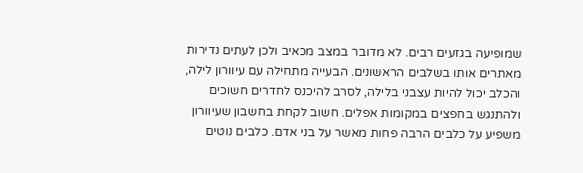שמופיעה בגזעים רבים. לא מדובר במצב מכאיב ולכן לעתים נדירות מאתרים אותו בשלבים הראשונים. הבעייה מתחילה עם עיוורון לילה, והכלב יכול להיות עצבני בלילה, לסרב להיכנס לחדרים חשוכים ולהתנגש בחפצים במקומות אפלים. חשוב לקחת בחשבון שעיוורון משפיע על כלבים הרבה פחות מאשר על בני אדם. כלבים נוטים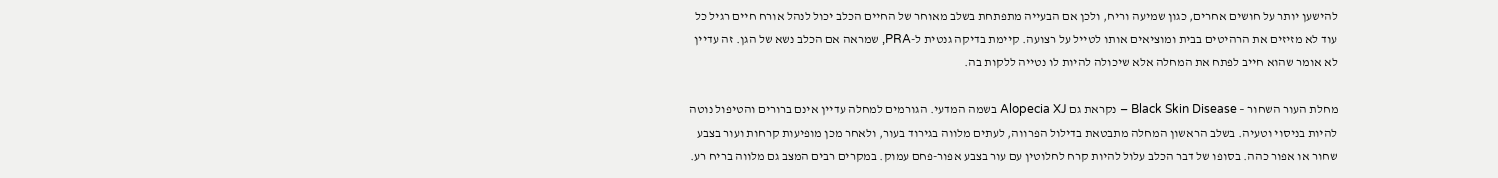להישען יותר על חושים אחרים, כגון שמיעה וריח, ולכן אם הבעייה מתפתחת בשלב מאוחר של החיים הכלב יכול לנהל אורח חיים רגיל כל עוד לא מזיזים את הרהיטים בבית ומוציאים אותו לטייל על רצועה. קיימת בדיקה גנטית ל-PRA, שמראה אם הכלב נשא של הגן. זה עדיין לא אומר שהוא חייב לפתח את המחלה אלא שיכולה להיות לו נטייה ללקות בה.

מחלת העור השחור – Black Skin Disease – נקראת גם Alopecia XJ בשמה המדעי. הגורמים למחלה עדיין אינם ברורים והטיפול נוטה להיות בניסוי וטעיה. בשלב הראשון המחלה מתבטאת בדילול הפרווה, לעתים מלווה בגירוד בעור, ולאחר מכן מופיעות קרחות ועור בצבע שחור או אפור כהה. בסופו של דבר הכלב עלול להיות קרח לחלוטין עם עור בצבע אפור-פחם עמוק. במקרים רבים המצב גם מלווה בריח רע.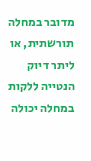מדובר במחלה תורשתית, או ליתר דיוק הנטייה ללקות במחלה יכולה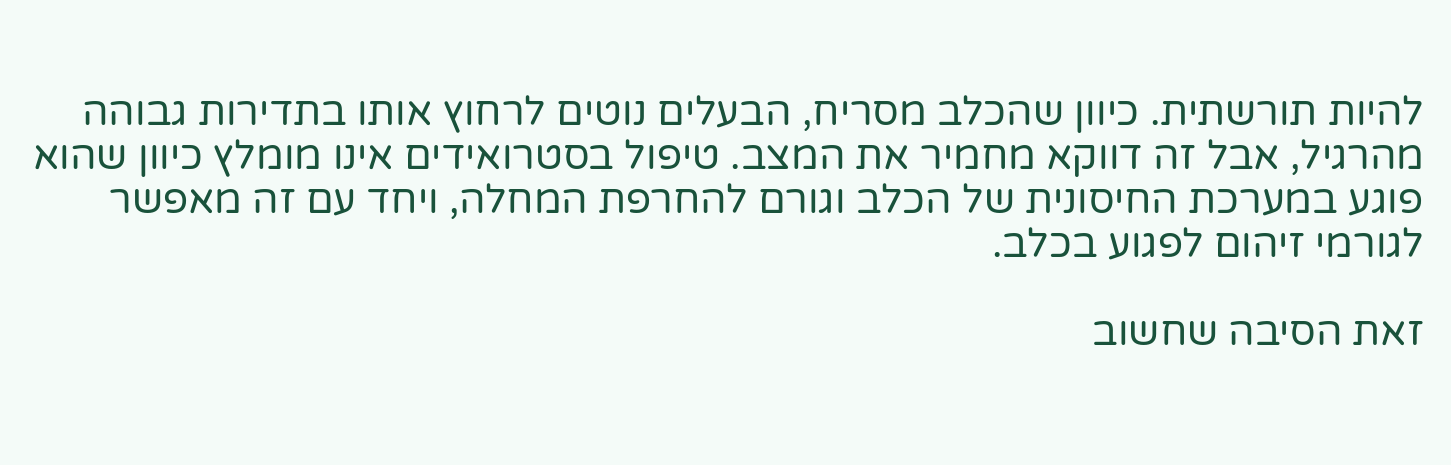להיות תורשתית. כיוון שהכלב מסריח, הבעלים נוטים לרחוץ אותו בתדירות גבוהה מהרגיל, אבל זה דווקא מחמיר את המצב. טיפול בסטרואידים אינו מומלץ כיוון שהוא פוגע במערכת החיסונית של הכלב וגורם להחרפת המחלה, ויחד עם זה מאפשר לגורמי זיהום לפגוע בכלב.

זאת הסיבה שחשוב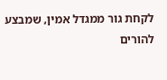לקחת גור ממגדל אמין, שמבצע להורים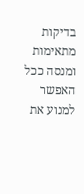בדיקות מתאימות ומנסה ככל האפשר למנוע את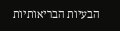הבעיות הבריאותיות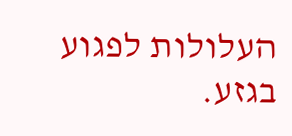העלולות לפגוע בגזע.